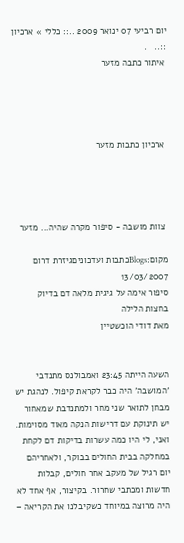יום רביעי 07 ינואר 2009 ..:: כללי » ארכיון ::..   .
 איתור כתבה מזער




 ארכיון כתבות מזער




 צוות מושבה - סיפור מקרה שהיה... מזער

מקום:Blogsכתבות ועדכוניםגיזרת דרום
13/03/2007
סיפור אימה על גיגית מלאה דם בדיוק בחצות הלילה
מאת דודי הוכשטיין


השעה הייתה 23:45 ואמבולנס מתנדבי 'המושבה' היה כבר לקראת קיפול. לנהגת יש מבחן לתואר שני מחר ולמתנדבת שמאחור יש תינוקת עם דרישות הנקה מאוד מסוימות. ואני, לי היו כמה עשרות בדיקות דם לקחת במחלקה בבית החולים בבוקר, ולאחריהם יום רגיל של מעקב אחר חולים, קבלות חדשות ומכתבי שחרור. בקיצור, אף אחד לא היה מרוצה במיוחד כשקיבלנו את הקריאה –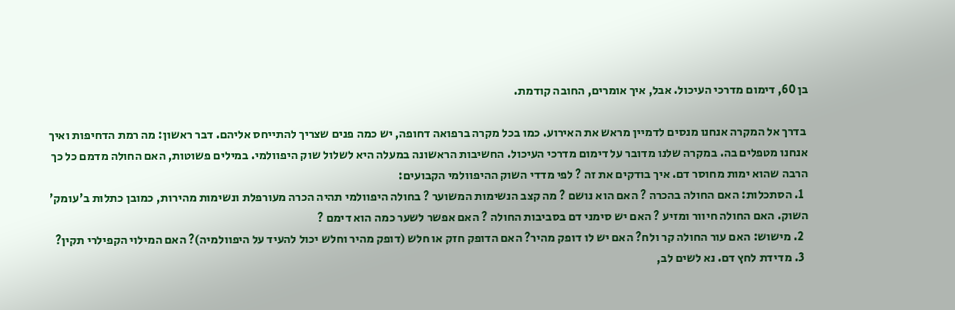בן 60, דימום מדרכי העיכול. אבל, איך אומרים, החובה קודמת.

 בדרך אל המקרה אנחנו מנסים לדמיין מראש את האירוע. כמו בכל מקרה ברפואה דחופה, יש כמה פנים שצריך להתייחס אליהם. דבר ראשון: מה רמת הדחיפות ואיך אנחנו מטפלים בה. במקרה שלנו מדובר על דימום מדרכי העיכול. החשיבות הראשונה במעלה היא לשלול שוק היפוולמי. במילים פשוטות, האם החולה מדמם כל כך הרבה שהוא ימות מחוסר דם. איך בודקים את זה ? לפי מדדי השוק ההיפוולמי הקבועים:
  1. הסתכלות: האם החולה בהכרה ? האם הוא נושם ? מה קצב הנשימות המשוער ? בחולה היפוולמי תהיה הכרה מעורפלת ונשימות מהירות, כמובן כתלות ב'עומק' השוק. האם החולה חיוור ומזיע ? האם יש סימני דם בסביבות החולה ? האם אפשר לשער כמה הוא דימם ?
  2. מישוש: האם עור החולה קר ולח? האם יש לו דופק מהיר? האם הדופק חזק או חלש (דופק מהיר וחלש יכול להעיד על היפוולמיה)? האם המילוי הקפילרי תקין?
  3. מדידת לחץ דם. נא לשים לב,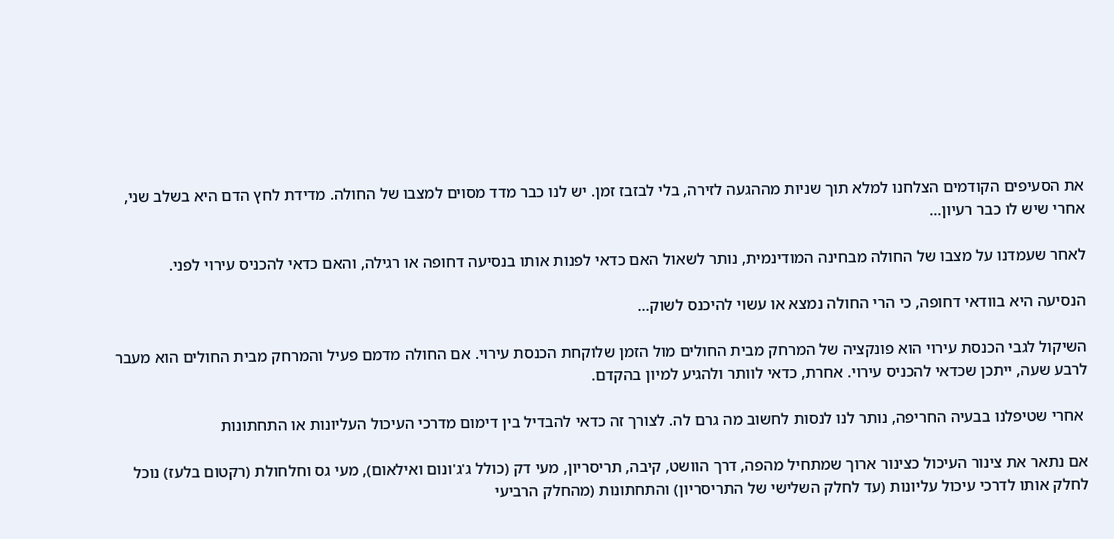את הסעיפים הקודמים הצלחנו למלא תוך שניות מההגעה לזירה, בלי לבזבז זמן. יש לנו כבר מדד מסוים למצבו של החולה. מדידת לחץ הדם היא בשלב שני, אחרי שיש לו כבר רעיון...

לאחר שעמדנו על מצבו של החולה מבחינה המודינמית, נותר לשאול האם כדאי לפנות אותו בנסיעה דחופה או רגילה, והאם כדאי להכניס עירוי לפני.

הנסיעה היא בוודאי דחופה, כי הרי החולה נמצא או עשוי להיכנס לשוק...

השיקול לגבי הכנסת עירוי הוא פונקציה של המרחק מבית החולים מול הזמן שלוקחת הכנסת עירוי. אם החולה מדמם פעיל והמרחק מבית החולים הוא מעבר לרבע שעה, ייתכן שכדאי להכניס עירוי. אחרת, כדאי לוותר ולהגיע למיון בהקדם.

 אחרי שטיפלנו בבעיה החריפה, נותר לנו לנסות לחשוב מה גרם לה. לצורך זה כדאי להבדיל בין דימום מדרכי העיכול העליונות או התחתונות

אם נתאר את צינור העיכול כצינור ארוך שמתחיל מהפה, דרך הוושט, קיבה, תריסריון, מעי דק (כולל ג'ג'ונום ואילאום), מעי גס וחלחולת (רקטום בלעז) נוכל לחלק אותו לדרכי עיכול עליונות (עד לחלק השלישי של התריסריון) והתחתונות (מהחלק הרביעי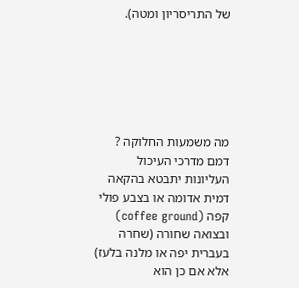של התריסריון ומטה).






מה משמעות החלוקה ? דמם מדרכי העיכול העליונות יתבטא בהקאה דמית אדומה או בצבע פולי קפה (coffee ground) ובצואה שחורה (שחרה בעברית יפה או מלנה בלעז) אלא אם כן הוא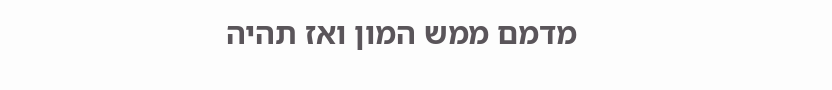מדמם ממש המון ואז תהיה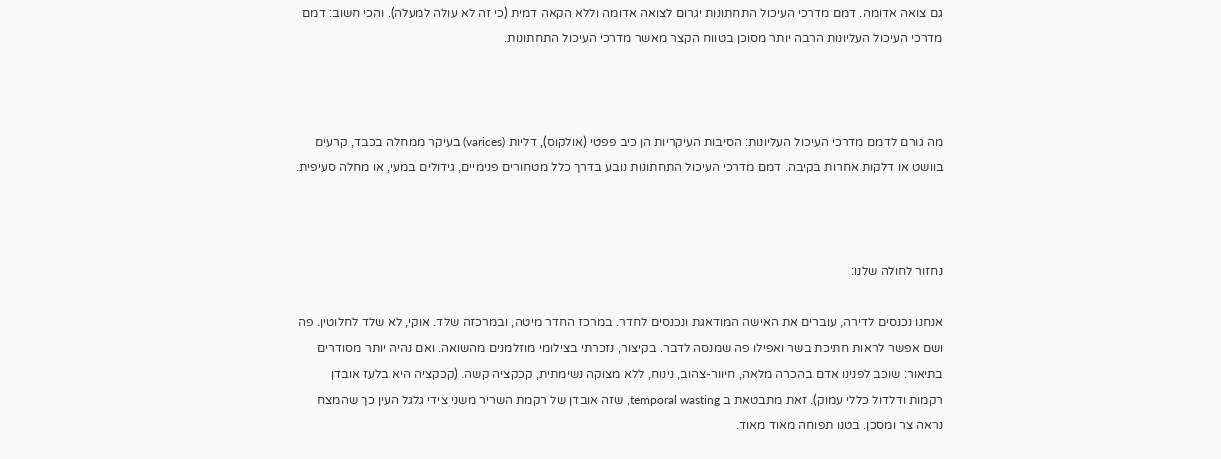גם צואה אדומה. דמם מדרכי העיכול התחתונות יגרום לצואה אדומה וללא הקאה דמית (כי זה לא עולה למעלה). והכי חשוב: דמם מדרכי העיכול העליונות הרבה יותר מסוכן בטווח הקצר מאשר מדרכי העיכול התחתונות.



מה גורם לדמם מדרכי העיכול העליונות: הסיבות העיקריות הן כיב פפטי (אולקוס), דליות (varices) בעיקר ממחלה בכבד, קרעים בוושט או דלקות אחרות בקיבה. דמם מדרכי העיכול התחתונות נובע בדרך כלל מטחורים פנימיים, גידולים במעי, או מחלה סעיפית.



נחזור לחולה שלנו:

אנחנו נכנסים לדירה, עוברים את האישה המודאגת ונכנסים לחדר. במרכז החדר מיטה, ובמרכזה שלד. אוקי, לא שלד לחלוטין. פה ושם אפשר לראות חתיכת בשר ואפילו פה שמנסה לדבר. בקיצור, נזכרתי בצילומי מוזלמנים מהשואה. ואם נהיה יותר מסודרים בתיאור: שוכב לפנינו אדם בהכרה מלאה, חיוור-צהוב, נינוח, ללא מצוקה נשימתית, קכקציה קשה. (קכקציה היא בלעז אובדן רקמות ודלדול כללי עמוק). זאת מתבטאת ב temporal wasting, שזה אובדן של רקמת השריר משני צידי גלגל העין כך שהמצח נראה צר ומסכן. בטנו תפוחה מאוד מאוד.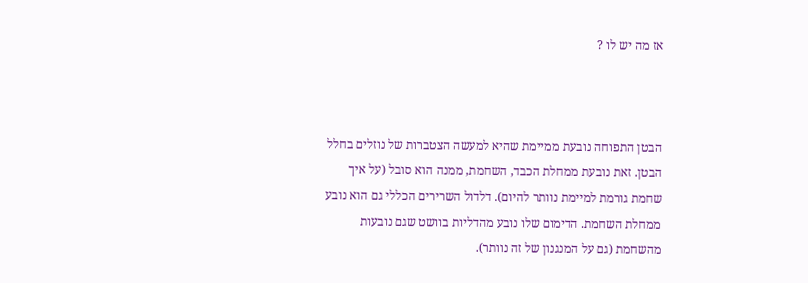אז מה יש לו ?



הבטן התפוחה נובעת ממיימת שהיא למעשה הצטברות של נוזלים בחלל הבטן. זאת נובעת ממחלת הכבד, השחמת, ממנה הוא סובל (על איך שחמת גורמת למיימת נוותר להיום). דלדול השרירים הכללי גם הוא נובע ממחלת השחמת. הדימום שלו נובע מהדליות בוושט שגם נובעות מהשחמת (גם על המנגנון של זה נוותר).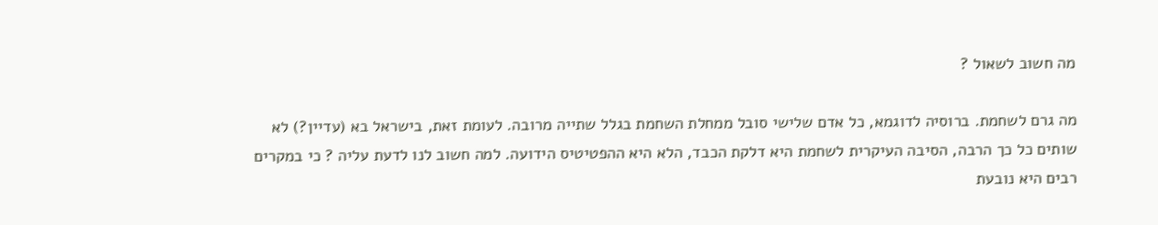מה חשוב לשאול ?

מה גרם לשחמת. ברוסיה לדוגמא, כל אדם שלישי סובל ממחלת השחמת בגלל שתייה מרובה. לעומת זאת, בישראל בא (עדיין?) לא שותים כל כך הרבה, הסיבה העיקרית לשחמת היא דלקת הכבד, הלא היא ההפטיטיס הידועה. למה חשוב לנו לדעת עליה ? כי במקרים רבים היא נובעת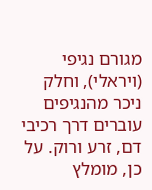מגורם נגיפי (ויראלי), וחלק ניכר מהנגיפים עוברים דרך רכיבי דם, זרע ורוק. על כן, מומלץ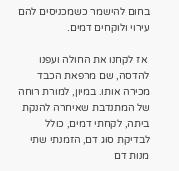בחום להישמר כשמכניסים להם עירוי ולוקחים דמים.

 אז לקחנו את החולה ועפנו להדסה, שם מרפאת הכבד מכירה אותו. במיון, למורת רוחה של המתנדבת שאיחרה להנקת ביתה, לקחתי דמים, כולל לבדיקת סוג דם, הזמנתי שתי מנות דם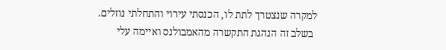למקרה שנצטרך לתת לו, הכנסתי עירוי והתחלתי נוזלים.
 בשלב זה הנהגת התקשרה מהאמבולנס ואיימה עלי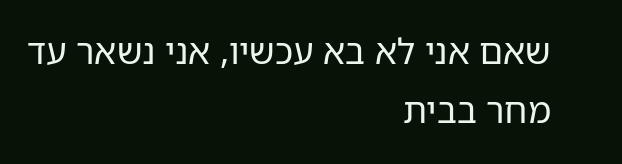שאם אני לא בא עכשיו, אני נשאר עד מחר בבית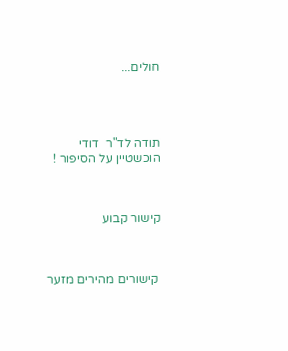חולים...




תודה לד"ר  דודי הוכשטיין על הסיפור !



קישור קבוע



 קישורים מהירים מזער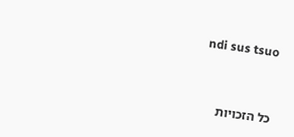ndi sus tsuo



כל הזכויות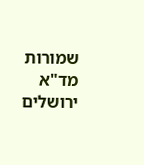שמורות מד"א ירושלים